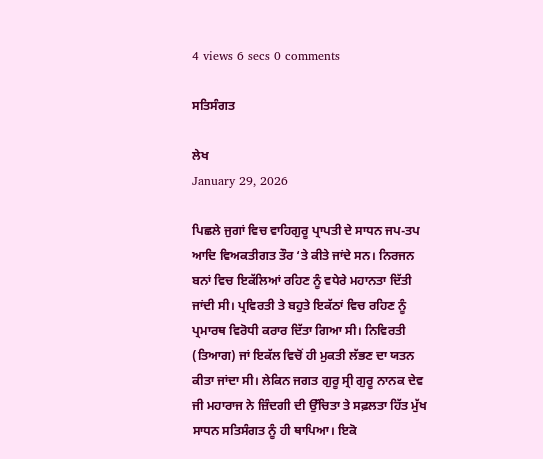4 views 6 secs 0 comments

ਸਤਿਸੰਗਤ

ਲੇਖ
January 29, 2026

ਪਿਛਲੇ ਜੁਗਾਂ ਵਿਚ ਵਾਹਿਗੁਰੂ ਪ੍ਰਾਪਤੀ ਦੇ ਸਾਧਨ ਜਪ-ਤਪ ਆਦਿ ਵਿਅਕਤੀਗਤ ਤੌਰ ‘ਤੇ ਕੀਤੇ ਜਾਂਦੇ ਸਨ। ਨਿਰਜਨ ਬਨਾਂ ਵਿਚ ਇਕੱਲਿਆਂ ਰਹਿਣ ਨੂੰ ਵਧੇਰੇ ਮਹਾਨਤਾ ਦਿੱਤੀ ਜਾਂਦੀ ਸੀ। ਪ੍ਰਵਿਰਤੀ ਤੇ ਬਹੁਤੇ ਇਕੱਠਾਂ ਵਿਚ ਰਹਿਣ ਨੂੰ ਪ੍ਰਮਾਰਥ ਵਿਰੋਧੀ ਕਰਾਰ ਦਿੱਤਾ ਗਿਆ ਸੀ। ਨਿਵਿਰਤੀ (ਤਿਆਗ) ਜਾਂ ਇਕੱਲ ਵਿਚੋਂ ਹੀ ਮੁਕਤੀ ਲੱਭਣ ਦਾ ਯਤਨ ਕੀਤਾ ਜਾਂਦਾ ਸੀ। ਲੇਕਿਨ ਜਗਤ ਗੁਰੂ ਸ੍ਰੀ ਗੁਰੂ ਨਾਨਕ ਦੇਵ ਜੀ ਮਹਾਰਾਜ ਨੇ ਜ਼ਿੰਦਗੀ ਦੀ ਉੱਚਿਤਾ ਤੇ ਸਫ਼ਲਤਾ ਹਿੱਤ ਮੁੱਖ ਸਾਧਨ ਸਤਿਸੰਗਤ ਨੂੰ ਹੀ ਥਾਪਿਆ। ਇਕੋ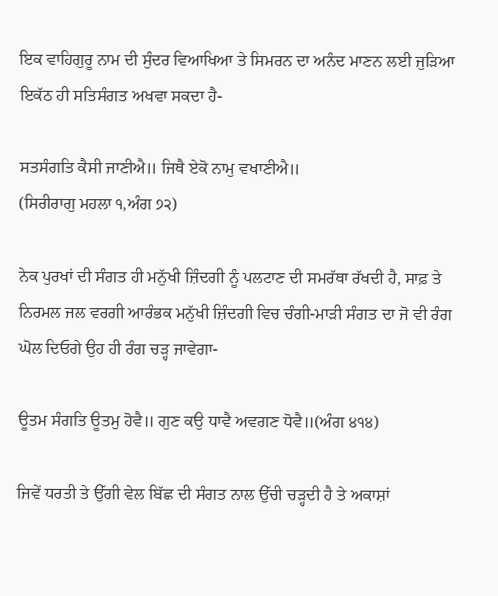ਇਕ ਵਾਹਿਗੁਰੂ ਨਾਮ ਦੀ ਸੁੰਦਰ ਵਿਆਖਿਆ ਤੇ ਸਿਮਰਨ ਦਾ ਅਨੰਦ ਮਾਣਨ ਲਈ ਜੁੜਿਆ ਇਕੱਠ ਹੀ ਸਤਿਸੰਗਤ ਅਖਵਾ ਸਕਦਾ ਹੈ-

ਸਤਸੰਗਤਿ ਕੈਸੀ ਜਾਣੀਐ॥ ਜਿਥੈ ਏਕੋ ਨਾਮੁ ਵਖਾਣੀਐ॥
(ਸਿਰੀਰਾਗੁ ਮਹਲਾ ੧,ਅੰਗ ੭੨)

ਨੇਕ ਪੁਰਖਾਂ ਦੀ ਸੰਗਤ ਹੀ ਮਨੁੱਖੀ ਜ਼ਿੰਦਗੀ ਨੂੰ ਪਲਟਾਣ ਦੀ ਸਮਰੱਥਾ ਰੱਖਦੀ ਹੈ, ਸਾਫ਼ ਤੇ ਨਿਰਮਲ ਜਲ ਵਰਗੀ ਆਰੰਭਕ ਮਨੁੱਖੀ ਜ਼ਿੰਦਗੀ ਵਿਚ ਚੰਗੀ-ਮਾੜੀ ਸੰਗਤ ਦਾ ਜੋ ਵੀ ਰੰਗ ਘੋਲ ਦਿਓਗੇ ਉਹ ਹੀ ਰੰਗ ਚੜ੍ਹ ਜਾਵੇਗਾ-

ਊਤਮ ਸੰਗਤਿ ਊਤਮੁ ਹੋਵੈ॥ ਗੁਣ ਕਉ ਧਾਵੈ ਅਵਗਣ ਧੋਵੈ॥(ਅੰਗ ੪੧੪)

ਜਿਵੇਂ ਧਰਤੀ ਤੇ ਉੱਗੀ ਵੇਲ ਬਿੱਛ ਦੀ ਸੰਗਤ ਨਾਲ ਉੱਚੀ ਚੜ੍ਹਦੀ ਹੈ ਤੇ ਅਕਾਸ਼ਾਂ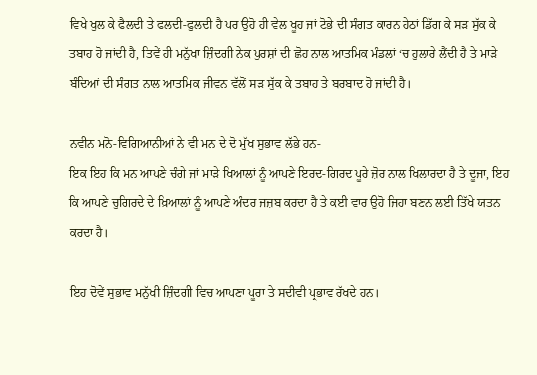ਵਿਖੇ ਖੁਲ ਕੇ ਫੈਲਦੀ ਤੇ ਫਲਦੀ-ਫੁਲਦੀ ਹੈ ਪਰ ਉਹੋ ਹੀ ਵੇਲ ਖੂਹ ਜਾਂ ਟੋਭੇ ਦੀ ਸੰਗਤ ਕਾਰਨ ਹੇਠਾਂ ਡਿੱਗ ਕੇ ਸੜ ਸੁੱਕ ਕੇ ਤਬਾਹ ਹੋ ਜਾਂਦੀ ਹੈ, ਤਿਵੇਂ ਹੀ ਮਨੁੱਖਾ ਜ਼ਿੰਦਗੀ ਨੇਕ ਪੁਰਸ਼ਾਂ ਦੀ ਛੋਹ ਨਾਲ ਆਤਮਿਕ ਮੰਡਲਾਂ ‘ਚ ਹੁਲਾਰੇ ਲੈਂਦੀ ਹੈ ਤੇ ਮਾੜੇ ਬੰਦਿਆਂ ਦੀ ਸੰਗਤ ਨਾਲ ਆਤਮਿਕ ਜੀਵਨ ਵੱਲੋਂ ਸੜ ਸੁੱਕ ਕੇ ਤਬਾਹ ਤੇ ਬਰਬਾਦ ਹੋ ਜਾਂਦੀ ਹੈ।

ਨਵੀਨ ਮਨੋ-ਵਿਗਿਆਨੀਆਂ ਨੇ ਵੀ ਮਨ ਦੇ ਦੋ ਮੁੱਖ ਸੁਭਾਵ ਲੱਭੇ ਹਨ-
ਇਕ ਇਹ ਕਿ ਮਨ ਆਪਣੇ ਚੰਗੇ ਜਾਂ ਮਾੜੇ ਖਿਆਲਾਂ ਨੂੰ ਆਪਣੇ ਇਰਦ-ਗਿਰਦ ਪੂਰੇ ਜ਼ੋਰ ਨਾਲ ਖਿਲਾਰਦਾ ਹੈ ਤੇ ਦੂਜਾ, ਇਹ ਕਿ ਆਪਣੇ ਚੁਗਿਰਦੇ ਦੇ ਖ਼ਿਆਲਾਂ ਨੂੰ ਆਪਣੇ ਅੰਦਰ ਜਜ਼ਬ ਕਰਦਾ ਹੈ ਤੇ ਕਈ ਵਾਰ ਉਹੋ ਜਿਹਾ ਬਣਨ ਲਈ ਤਿੱਖੇ ਯਤਨ ਕਰਦਾ ਹੈ।

ਇਹ ਦੋਵੇਂ ਸੁਭਾਵ ਮਨੁੱਖੀ ਜ਼ਿੰਦਗੀ ਵਿਚ ਆਪਣਾ ਪੂਰਾ ਤੇ ਸਦੀਵੀ ਪ੍ਰਭਾਵ ਰੱਖਦੇ ਹਨ।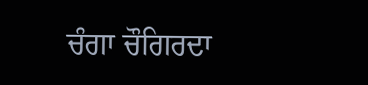ਚੰਗਾ ਚੌਗਿਰਦਾ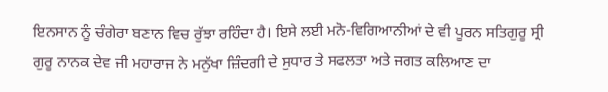ਇਨਸਾਨ ਨੂੰ ਚੰਗੇਰਾ ਬਣਾਨ ਵਿਚ ਰੁੱਝਾ ਰਹਿੰਦਾ ਹੈ। ਇਸੇ ਲਈ ਮਨੋ-ਵਿਗਿਆਨੀਆਂ ਦੇ ਵੀ ਪੂਰਨ ਸਤਿਗੁਰੂ ਸ੍ਰੀ ਗੁਰੂ ਨਾਨਕ ਦੇਵ ਜੀ ਮਹਾਰਾਜ ਨੇ ਮਨੁੱਖਾ ਜ਼ਿੰਦਗੀ ਦੇ ਸੁਧਾਰ ਤੇ ਸਫਲਤਾ ਅਤੇ ਜਗਤ ਕਲਿਆਣ ਦਾ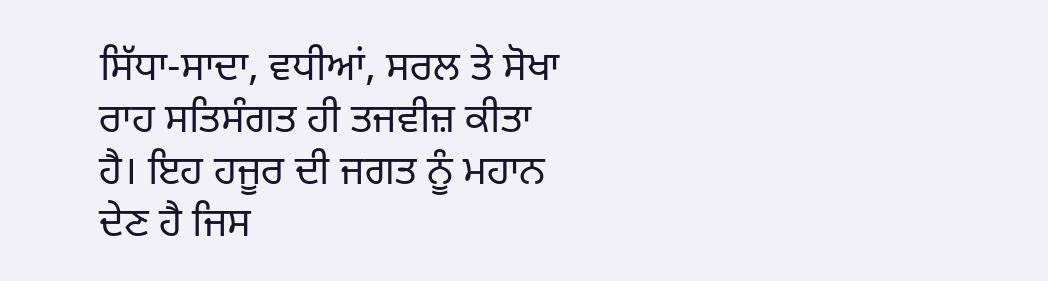ਸਿੱਧਾ-ਸਾਦਾ, ਵਧੀਆਂ, ਸਰਲ ਤੇ ਸੋਖਾ ਰਾਹ ਸਤਿਸੰਗਤ ਹੀ ਤਜਵੀਜ਼ ਕੀਤਾ ਹੈ। ਇਹ ਹਜੂਰ ਦੀ ਜਗਤ ਨੂੰ ਮਹਾਨ ਦੇਣ ਹੈ ਜਿਸ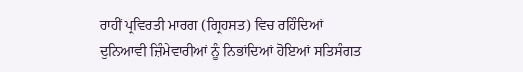ਰਾਹੀਂ ਪ੍ਰਵਿਰਤੀ ਮਾਰਗ (ਗ੍ਰਿਹਸਤ) ਵਿਚ ਰਹਿੰਦਿਆਂ ਦੁਨਿਆਵੀ ਜ਼ਿੰਮੇਵਾਰੀਆਂ ਨੂੰ ਨਿਭਾਂਦਿਆਂ ਹੋਇਆਂ ਸਤਿਸੰਗਤ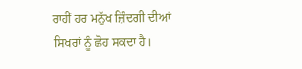ਰਾਹੀਂ ਹਰ ਮਨੁੱਖ ਜ਼ਿੰਦਗੀ ਦੀਆਂ ਸਿਖਰਾਂ ਨੂੰ ਛੋਹ ਸਕਦਾ ਹੈ।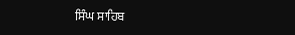ਸਿੰਘ ਸਾਹਿਬ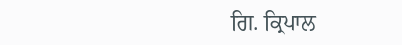ਗਿ. ਕ੍ਰਿਪਾਲ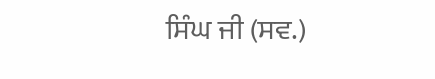ਸਿੰਘ ਜੀ (ਸਵ.)